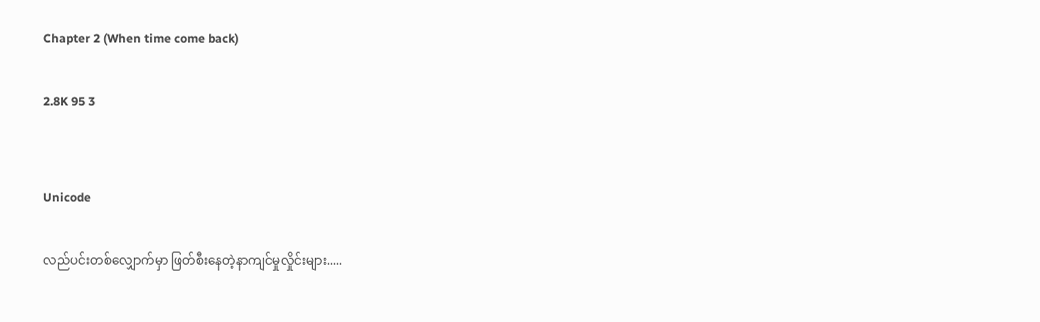Chapter 2 (When time come back)

2.8K 95 3


Unicode

လည်ပင်းတစ်လျှောက်မှာ ဖြတ်စီးနေတဲ့နာကျင်မှုလှိုင်းများ.....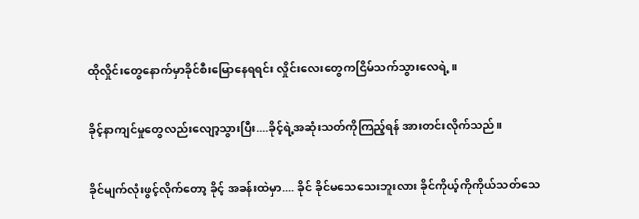ထိုလှိုင်းတွေနောက်မှာခိုင်စီးမြောနေရရင်း လှိုင်းလေးတွေကငြိမ်သက်သွားလေရဲ့။

ခိုင့်နာကျင်မှုတွေလည်းလျော့သွားပြီး....ခိုင့်ရဲ့အဆုံးသတ်ကိုကြည့်ရန် အားတင်းလိုက်သည်။

ခိုင်မျက်လုံးဖွင့်လိုက်တော့ ခိုင့် အခန်းထဲမှာ.... ခိုင် ခိုင်မသေသေးဘူးလား ခိုင်ကိုယ့်ကိုကိုယ်သတ်သေ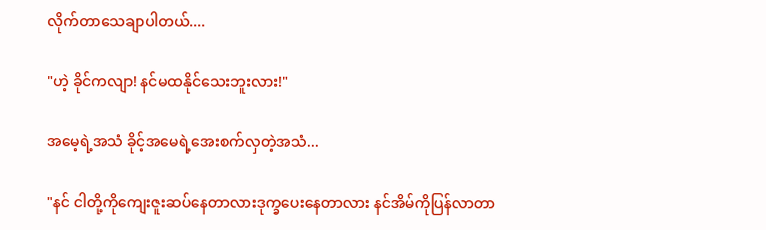လိုက်တာသေချာပါတယ်....

"ဟဲ့ ခိုင်ကလျာ! နင်မထနိုင်သေးဘူးလား!"

အမေ့ရဲ့အသံ ခိုင့်အမေရဲ့အေးစက်လှတဲ့အသံ...

"နင် ငါတို့ကိုကျေးဇူးဆပ်နေတာလားဒုက္ခပေးနေတာလား နင်အိမ်ကိုပြန်လာတာ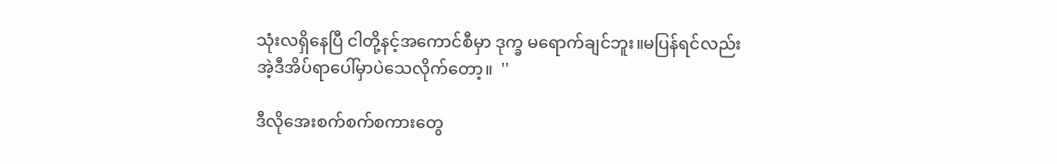သုံးလရှိနေပြီ ငါတို့နင့်အကောင်စီမှာ ဒုက္ခ မရောက်ချင်ဘူး။မပြန်ရင်လည်း အဲ့ဒီအိပ်ရာပေါ်မှာပဲသေလိုက်တော့။  ''

ဒီလိုအေးစက်စက်စကားတွေ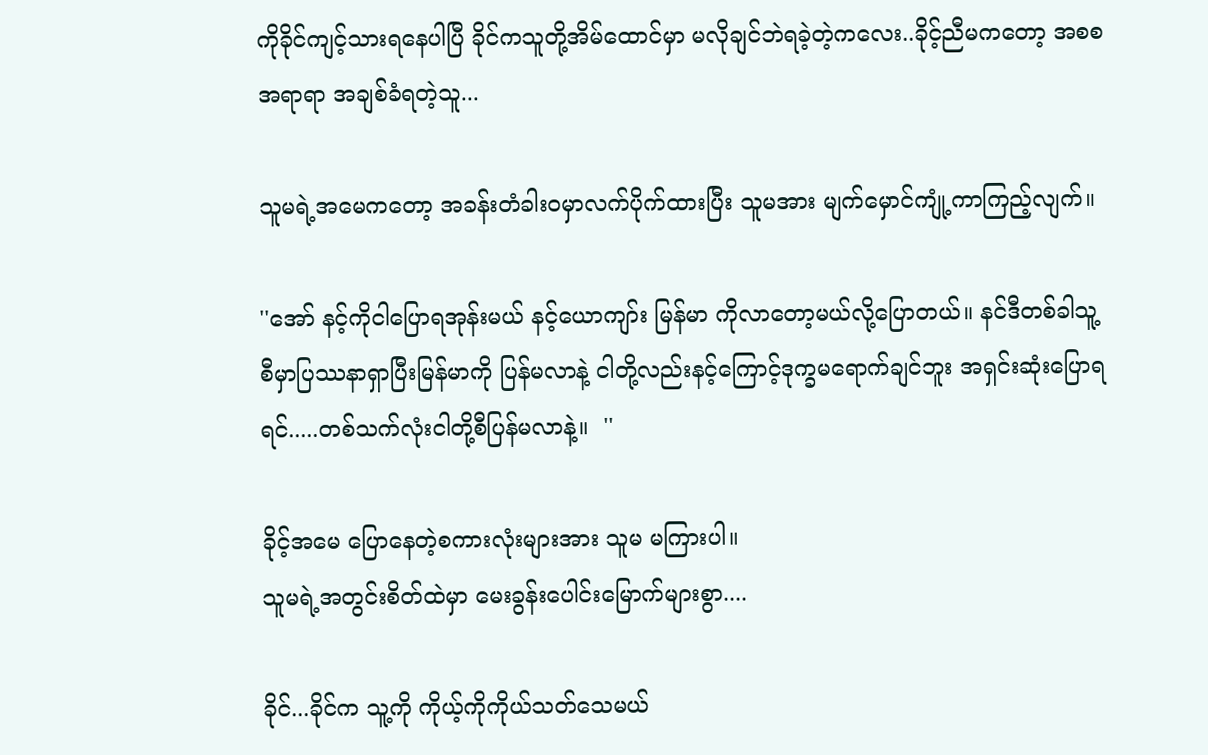ကိုခိုင်ကျင့်သားရနေပါပြီ ခိုင်ကသူတို့အိမ်ထောင်မှာ မလိုချင်ဘဲရခဲ့တဲ့ကလေး..ခိုင့်ညီမကတော့ အစစအရာရာ အချစ်ခံရတဲ့သူ...

သူမရဲ့အမေကတော့ အခန်းတံခါးဝမှာလက်ပိုက်ထားပြီး သူမအား မျက်မှောင်ကျုံ့ကာကြည့်လျက်။

''အော် နင့်ကိုငါပြောရအုန်းမယ် နင့်ယောကျာ်း မြန်မာ ကိုလာတော့မယ်လို့ပြောတယ်။ နင်ဒီတစ်ခါသူ့စီမှာပြဿနာရှာပြီးမြန်မာကို ပြန်မလာနဲ့ ငါတို့လည်းနင့်ကြောင့်ဒုက္ခမရောက်ချင်ဘူး အရှင်းဆုံးပြောရရင်.....တစ်သက်လုံးငါတို့စီပြန်မလာနဲ့။  ''

ခိုင့်အမေ ပြောနေတဲ့စကားလုံးများအား သူမ မကြားပါ။
သူမရဲ့အတွင်းစိတ်ထဲမှာ မေးခွန်းပေါင်းမြောက်များစွာ....

ခိုင်...ခိုင်က သူ့ကို ကိုယ့်ကိုကိုယ်သတ်သေမယ်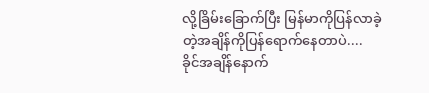လို့ခြိမ်းခြောက်ပြီး မြန်မာကိုပြန်လာခဲ့တဲ့အချိန်ကိုပြန်ရောက်နေတာပဲ.... ခိုင်အချိန်နောက်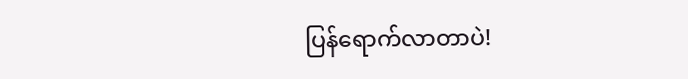ပြန်ရောက်လာတာပဲ!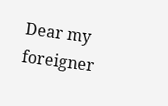Dear my foreigner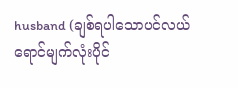husband (ချစ်ရပါသောပင်လယ်ရောင်မျက်လုံးပိုင်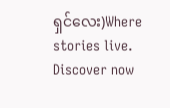ရှင်လေး)Where stories live. Discover now